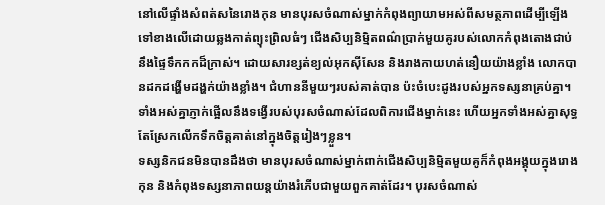នៅលើផ្ទាំងសំពត់សនៃរោងកុន មានបុរសចំណាស់ម្នាក់កំពុងព្យាយាមអស់ពីសមត្ថភាពដើម្បីឡើងទៅខាងលើដោយឆ្លងកាត់ព្យុះព្រិលធំៗ ជើងសិប្បនិម្មិតពណ៌ប្រាក់មួយគូរបស់លោកកំពុងតោងជាប់នឹងផ្ទៃទឹកកកដ៏ក្រាស់។ ដោយសារខ្សត់ខ្យល់អុកស៊ីសែន និងរាងកាយហត់នឿយយ៉ាងខ្លាំង លោកបានដកដង្ហើមដង្ហក់យ៉ាងខ្លាំង។ ជំហាននីមួយៗរបស់គាត់បាន ប៉ះចំបេះដូងរបស់អ្នកទស្សនាគ្រប់គ្នា។ ទាំងអស់គ្នាភ្ញាក់ផ្អើលនឹងទង្វើរបស់បុរសចំណាស់ដែលពិការជើងម្នាក់នេះ ហើយអ្នកទាំងអស់គ្នាសុទ្ធតែស្រែកលើកទឹកចិត្តគាត់នៅក្នុងចិត្តរៀងៗខ្លួន។
ទស្សនិកជនមិនបានដឹងថា មានបុរសចំណាស់ម្នាក់ពាក់ជើងសិប្បនិម្មិតមួយគូក៏កំពុងអង្គុយក្នុងរោងកុន និងកំពុងទស្សនាភាពយន្តយ៉ាងរំភើបជាមួយពួកគាត់ដែរ។ បុរសចំណាស់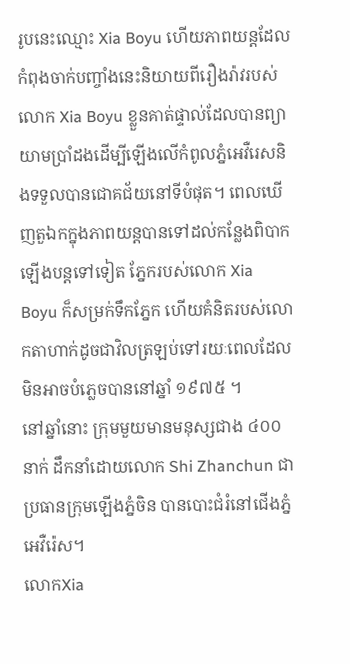រូបនេះឈ្មោះ Xia Boyu ហើយភាពយន្តដែលកំពុងចាក់បញ្ចាំងនេះនិយាយពីរឿងរ៉ាវរបស់លោក Xia Boyu ខ្លួនគាត់ផ្ទាល់ដែលបានព្យាយាមប្រាំដងដើម្បីឡើងលើកំពូលភ្នំអេវឺរេសនិងទទួលបានជោគជ័យនៅទីបំផុត។ ពេលឃើញតួឯកក្នុងភាពយន្តបានទៅដល់កន្លែងពិបាកឡើងបន្តទៅទៀត ភ្នែករបស់លោក Xia Boyu ក៏សម្រក់ទឹកភ្នែក ហើយគំនិតរបស់លោកតាហាក់ដូចជាវិលត្រឡប់ទៅរយៈពេលដែលមិនអាចបំភ្លេចបាននៅឆ្នាំ ១៩៧៥ ។
នៅឆ្នាំនោះ ក្រុមមួយមានមនុស្សជាង ៤០០នាក់ ដឹកនាំដោយលោក Shi Zhanchun ជាប្រធានក្រុមឡើងភ្នំចិន បានបោះជំរំនៅជើងភ្នំអេវឺរ៉េស។
លោកXia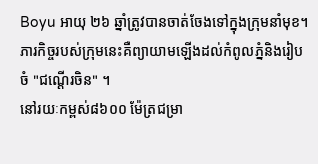Boyu អាយុ ២៦ ឆ្នាំត្រូវបានចាត់ចែងទៅក្នុងក្រុមនាំមុខ។ ភារកិច្ចរបស់ក្រុមនេះគឺព្យាយាមឡើងដល់កំពូលភ្នំនិងរៀបចំ "ជណ្ដើរចិន" ។
នៅរយៈកម្ពស់៨៦០០ ម៉ែត្រជម្រា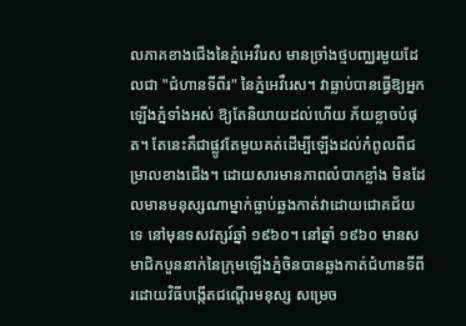លភាគខាងជើងនៃភ្នំអេវឺរេស មានច្រាំងថ្មបញ្ឈរមួយដែលជា "ជំហានទីពីរ" នៃភ្នំអេវឺរេស។ វាធ្លាប់បានធ្វើឱ្យអ្នកឡើងភ្នំទាំងអស់ ឱ្យតែនិយាយដល់ហើយ ភ័យខ្លាចបំផុត។ តែនេះគឺជាផ្លូវតែមួយគត់ដើម្បីឡើងដល់កំពូលពីជម្រាលខាងជើង។ ដោយសារមានភាពលំបាកខ្លាំង មិនដែលមានមនុស្សណាម្នាក់ធ្លាប់ឆ្លងកាត់វាដោយជោគជ័យទេ នៅមុនទសវត្សរ៍ឆ្នាំ ១៩៦០។ នៅឆ្នាំ ១៩៦០ មានសមាជិកបួននាក់នៃក្រុមឡើងភ្នំចិនបានឆ្លងកាត់ជំហានទីពីរដោយវិធីបង្កើតជណ្ដើរមនុស្ស សម្រេច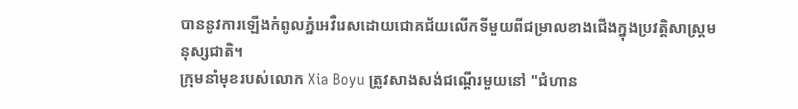បាននូវការឡើងកំពូលភ្នំអេវឺរេសដោយជោគជ័យលើកទីមួយពីជម្រាលខាងជើងក្នុងប្រវត្តិសាស្ត្រមនុស្សជាតិ។
ក្រុមនាំមុខរបស់លោក Xia Boyu ត្រូវសាងសង់ជណ្ដើរមួយនៅ "ជំហាន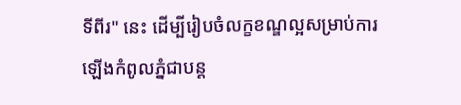ទីពីរ" នេះ ដើម្បីរៀបចំលក្ខខណ្ឌល្អសម្រាប់ការឡើងកំពូលភ្នំជាបន្ត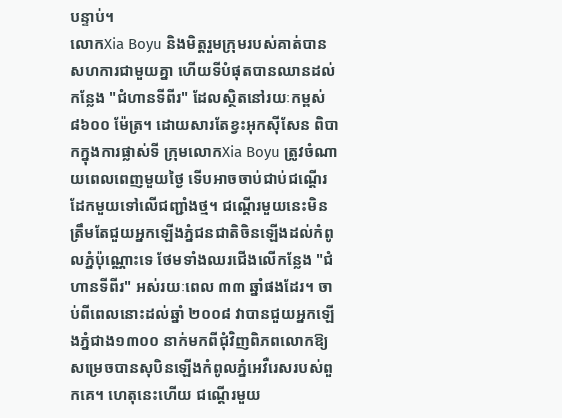បន្ទាប់។
លោកXia Boyu និងមិត្តរួមក្រុមរបស់គាត់បានសហការជាមួយគ្នា ហើយទីបំផុតបានឈានដល់កន្លែង "ជំហានទីពីរ" ដែលស្ថិតនៅរយៈកម្ពស់ ៨៦០០ ម៉ែត្រ។ ដោយសារតែខ្វះអុកស៊ីសែន ពិបាកក្នុងការផ្លាស់ទី ក្រុមលោកXia Boyu ត្រូវចំណាយពេលពេញមួយថ្ងៃ ទើបអាចចាប់ជាប់ជណ្ដើរដែកមួយទៅលើជញ្ជាំងថ្ម។ ជណ្ដើរមួយនេះមិនត្រឹមតែជួយអ្នកឡើងភ្នំជនជាតិចិនឡើងដល់កំពូលភ្នំប៉ុណ្ណោះទេ ថែមទាំងឈរជើងលើកន្លែង "ជំហានទីពីរ" អស់រយៈពេល ៣៣ ឆ្នាំផងដែរ។ ចាប់ពីពេលនោះដល់ឆ្នាំ ២០០៨ វាបានជួយអ្នកឡើងភ្នំជាង១៣០០ នាក់មកពីជុំវិញពិភពលោកឱ្យសម្រេចបានសុបិនឡើងកំពូលភ្នំអេវឺរេសរបស់ពួកគេ។ ហេតុនេះហើយ ជណ្ដើរមួយ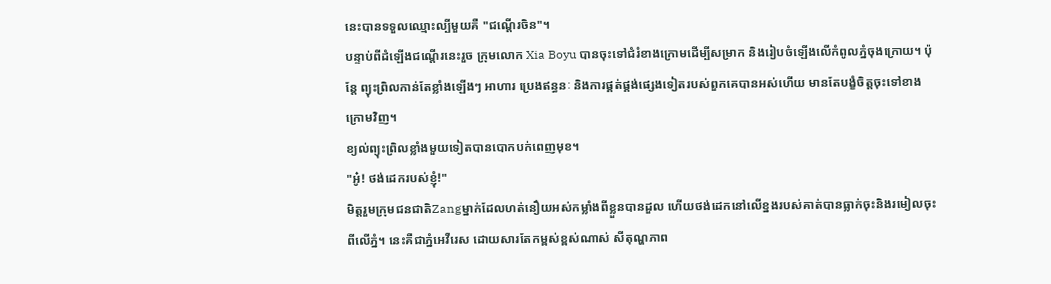នេះបានទទួលឈ្មោះល្បីមួយគឺ "ជណ្ដើរចិន"។
បន្ទាប់ពីដំឡើងជណ្ដើរនេះរួច ក្រុមលោក Xia Boyu បានចុះទៅជំរំខាងក្រោមដើម្បីសម្រាក និងរៀបចំឡើងលើកំពូលភ្នំចុងក្រោយ។ ប៉ុន្តែ ព្យុះព្រិលកាន់តែខ្លាំងឡើងៗ អាហារ ប្រេងឥន្ធនៈ និងការផ្គត់ផ្គង់ផ្សេងទៀតរបស់ពួកគេបានអស់ហើយ មានតែបង្ខំចិត្តចុះទៅខាងក្រោមវិញ។
ខ្យល់ព្យុះព្រិលខ្លាំងមួយទៀតបានបោកបក់ពេញមុខ។
"អូ៎! ថង់ដេករបស់ខ្ញុំ!"
មិត្តរួមក្រុមជនជាតិZangម្នាក់ដែលហត់នឿយអស់កម្លាំងពីខ្លួនបានដួល ហើយថង់ដេកនៅលើខ្នងរបស់គាត់បានធ្លាក់ចុះនិងរមៀលចុះពីលើភ្នំ។ នេះគឺជាភ្នំអេវឺរេស ដោយសារតែកម្ពស់ខ្ពស់ណាស់ សីតុណ្ហភាព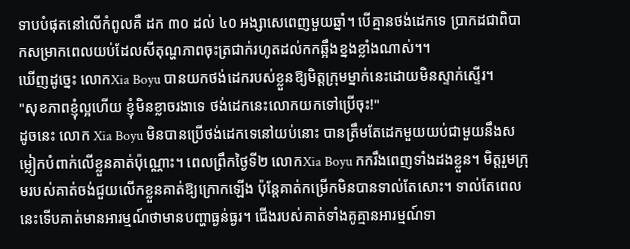ទាបបំផុតនៅលើកំពូលគឺ ដក ៣០ ដល់ ៤០ អង្សាសេពេញមួយឆ្នាំ។ បើគ្មានថង់ដេកទេ ប្រាកដជាពិបាកសម្រាកពេលយប់ដែលសីតុណ្ហភាពចុះត្រជាក់រហូតដល់កកឆ្អឹងខ្នងខ្លាំងណាស់។។
ឃើញដូច្នេះ លោកXia Boyu បានយកថង់ដេករបស់ខ្លួនឱ្យមិត្តក្រុមម្នាក់នេះដោយមិនស្ទាក់ស្ទើរ។
"សុខភាពខ្ញុំល្អហើយ ខ្ញុំមិនខ្លាចរងាទេ ថង់ដេកនេះលោកយកទៅប្រើចុះ!"
ដូចនេះ លោក Xia Boyu មិនបានប្រើថង់ដេកទេនៅយប់នោះ បានត្រឹមតែដេកមួយយប់ជាមួយនឹងសម្លៀកបំពាក់លើខ្លួនគាត់ប៉ុណ្ណោះ។ ពេលព្រឹកថ្ងៃទី២ លោកXia Boyu កករឹងពេញទាំងដងខ្លួន។ មិត្តរួមក្រុមរបស់គាត់ចង់ជួយលើកខ្លួនគាត់ឱ្យក្រោកឡើង ប៉ុន្តែគាត់កម្រើកមិនបានទាល់តែសោះ។ ទាល់តែពេលនេះទើបគាត់មានអារម្មណ៍ថាមានបញ្ហាធ្ងន់ធ្ងរ។ ជើងរបស់គាត់ទាំងគូគ្មានអារម្មណ៍ទា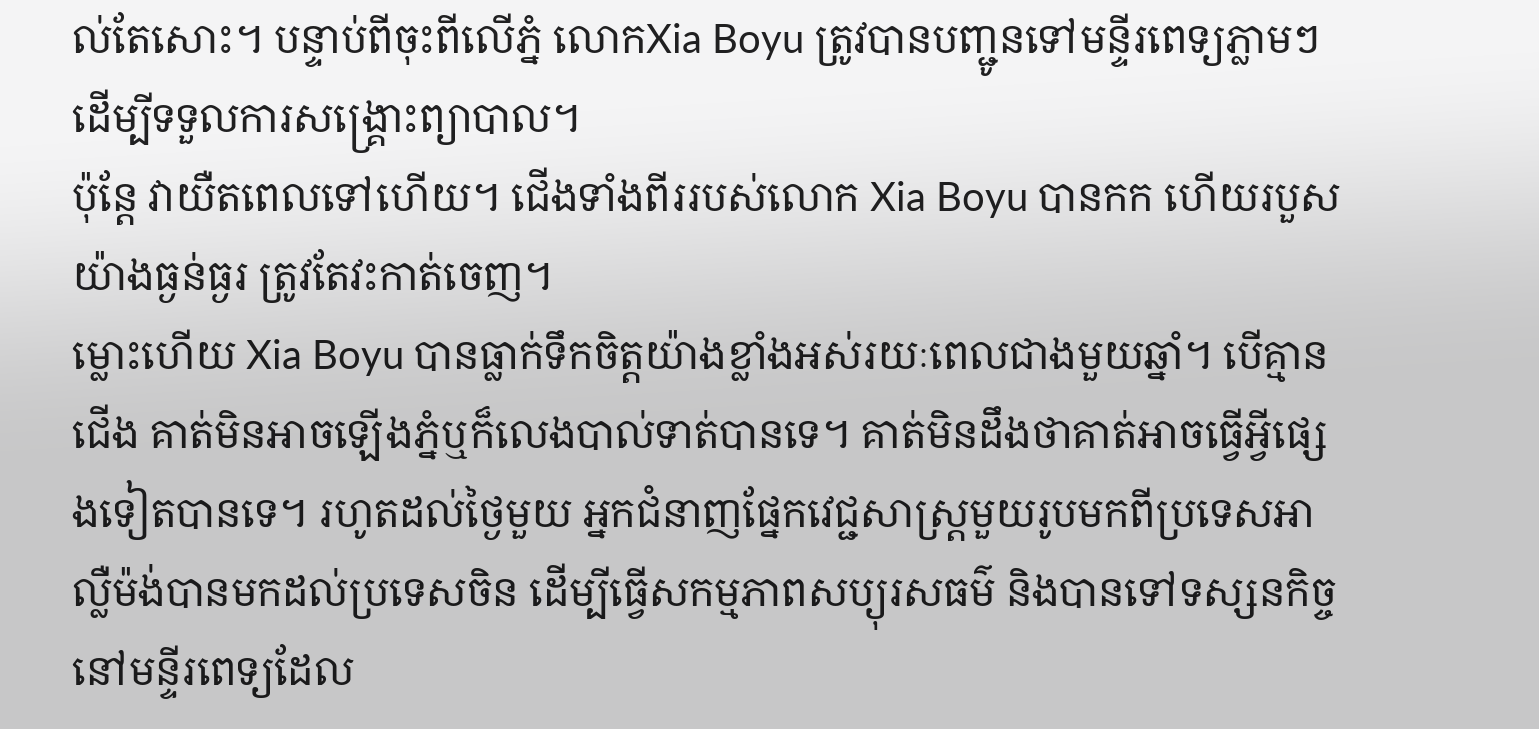ល់តែសោះ។ បន្ទាប់ពីចុះពីលើភ្នំ លោកXia Boyu ត្រូវបានបញ្ជូនទៅមន្ទីរពេទ្យភ្លាមៗដើម្បីទទួលការសង្គ្រោះព្យាបាល។
ប៉ុន្តែ វាយឺតពេលទៅហើយ។ ជើងទាំងពីររបស់លោក Xia Boyu បានកក ហើយរបួសយ៉ាងធ្ងន់ធ្ងរ ត្រូវតែវះកាត់ចេញ។
ម្លោះហើយ Xia Boyu បានធ្លាក់ទឹកចិត្តយ៉ាងខ្លាំងអស់រយៈពេលជាងមួយឆ្នាំ។ បើគ្មានជើង គាត់មិនអាចឡើងភ្នំឬក៏លេងបាល់ទាត់បានទេ។ គាត់មិនដឹងថាគាត់អាចធ្វើអ្វីផ្សេងទៀតបានទេ។ រហូតដល់ថ្ងៃមួយ អ្នកជំនាញផ្នែកវេជ្ជសាស្រ្ដមួយរូបមកពីប្រទេសអាល្លឺម៉ង់បានមកដល់ប្រទេសចិន ដើម្បីធ្វើសកម្មភាពសប្យុរសធម៌ និងបានទៅទស្សនកិច្ចនៅមន្ទីរពេទ្យដែល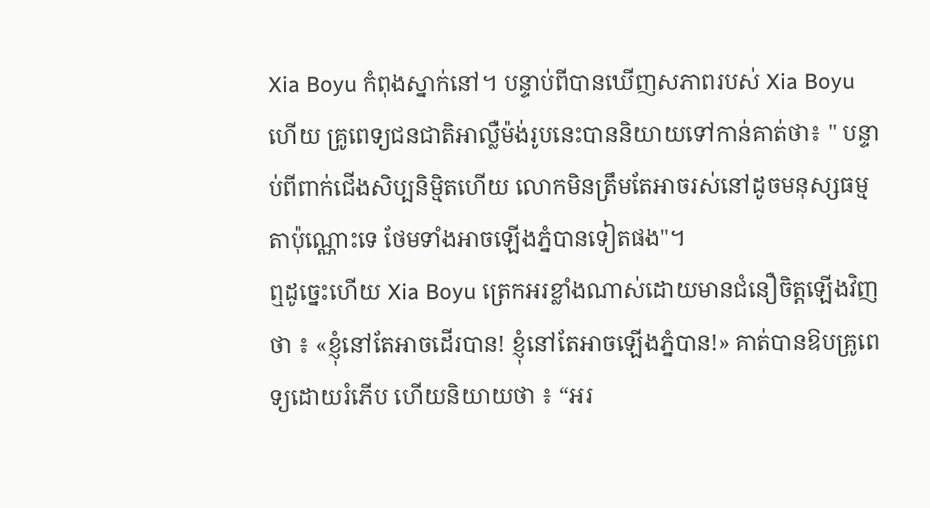Xia Boyu កំពុងស្នាក់នៅ។ បន្ទាប់ពីបានឃើញសភាពរបស់ Xia Boyuហើយ គ្រូពេទ្យជនជាតិអាល្លឺម៉ង់រូបនេះបាននិយាយទៅកាន់គាត់ថា៖ " បន្ទាប់ពីពាក់ជើងសិប្បនិម្មិតហើយ លោកមិនត្រឹមតែអាចរស់នៅដូចមនុស្សធម្មតាប៉ុណ្ណោះទេ ថែមទាំងអាចឡើងភ្នំបានទៀតផង"។
ឮដូច្នេះហើយ Xia Boyu ត្រេកអរខ្លាំងណាស់ដោយមានជំនឿចិត្តឡើងវិញថា ៖ «ខ្ញុំនៅតែអាចដើរបាន! ខ្ញុំនៅតែអាចឡើងភ្នំបាន!» គាត់បានឱបគ្រូពេទ្យដោយរំភើប ហើយនិយាយថា ៖ “អរ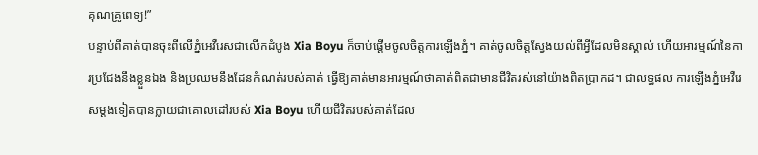គុណគ្រូពេទ្យ!”
បន្ទាប់ពីគាត់បានចុះពីលើភ្នំអេវឺរេសជាលើកដំបូង Xia Boyu ក៏ចាប់ផ្ដើមចូលចិត្តការឡើងភ្នំ។ គាត់ចូលចិត្តស្វែងយល់ពីអ្វីដែលមិនស្គាល់ ហើយអារម្មណ៍នៃការប្រជែងនឹងខ្លួនឯង និងប្រឈមនឹងដែនកំណត់របស់គាត់ ធ្វើឱ្យគាត់មានអារម្មណ៍ថាគាត់ពិតជាមានជីវិតរស់នៅយ៉ាងពិតប្រាកដ។ ជាលទ្ធផល ការឡើងភ្នំអេវឺរេសម្តងទៀតបានក្លាយជាគោលដៅរបស់ Xia Boyu ហើយជីវិតរបស់គាត់ដែល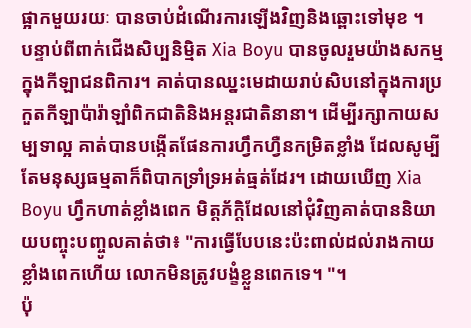ផ្អាកមួយរយៈ បានចាប់ដំណើរការឡើងវិញនិងឆ្ពោះទៅមុខ ។
បន្ទាប់ពីពាក់ជើងសិប្បនិម្មិត Xia Boyu បានចូលរួមយ៉ាងសកម្មក្នុងកីឡាជនពិការ។ គាត់បានឈ្នះមេដាយរាប់សិបនៅក្នុងការប្រកួតកីឡាប៉ារ៉ាឡាំពិកជាតិនិងអន្តរជាតិនានា។ ដើម្បីរក្សាកាយសម្បទាល្អ គាត់បានបង្កើតផែនការហ្វឹកហ្វឺនកម្រិតខ្លាំង ដែលសូម្បីតែមនុស្សធម្មតាក៏ពិបាកទ្រាំទ្រអត់ធ្មត់ដែរ។ ដោយឃើញ Xia Boyu ហ្វឹកហាត់ខ្លាំងពេក មិត្តភ័ក្តិដែលនៅជុំវិញគាត់បាននិយាយបញ្ចុះបញ្ចូលគាត់ថា៖ "ការធ្វើបែបនេះប៉ះពាល់ដល់រាងកាយខ្លាំងពេកហើយ លោកមិនត្រូវបង្ខំខ្លួនពេកទេ។ "។
ប៉ុ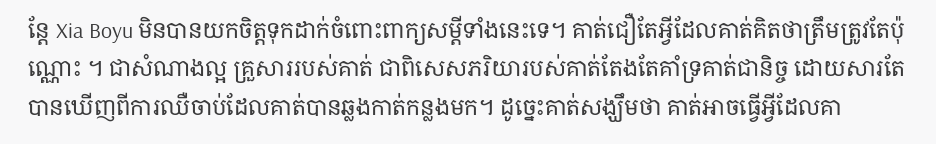ន្តែ Xia Boyu មិនបានយកចិត្តទុកដាក់ចំពោះពាក្យសម្តីទាំងនេះទេ។ គាត់ជឿតែអ្វីដែលគាត់គិតថាត្រឹមត្រូវតែប៉ុណ្ណោះ ។ ជាសំណាងល្អ គ្រួសាររបស់គាត់ ជាពិសេសភរិយារបស់គាត់តែងតែគាំទ្រគាត់ជានិច្ច ដោយសារតែបានឃើញពីការឈឺចាប់ដែលគាត់បានឆ្លងកាត់កន្លងមក។ ដូច្នេះគាត់សង្ឃឹមថា គាត់អាចធ្វើអ្វីដែលគា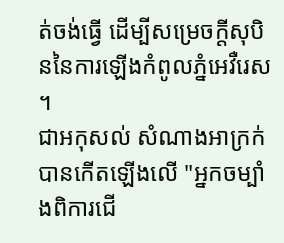ត់ចង់ធ្វើ ដើម្បីសម្រេចក្តីសុបិននៃការឡើងកំពូលភ្នំអេវឺរេស ។
ជាអកុសល់ សំណាងអាក្រក់បានកើតឡើងលើ "អ្នកចម្បាំងពិការជើ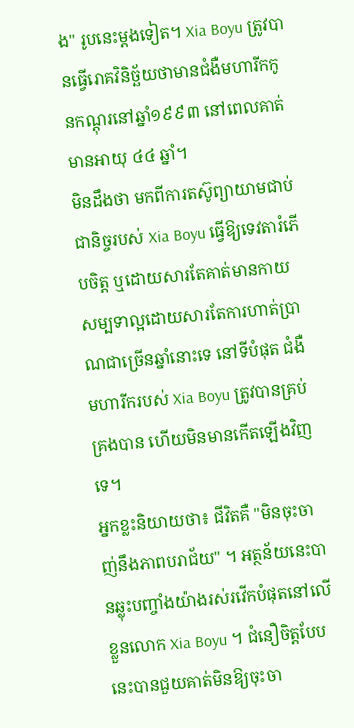ង" រូបនេះម្តងទៀត។ Xia Boyu ត្រូវបានធ្វើរោគវិនិច្ឆ័យថាមានជំងឺមហារីកកូនកណ្តុរនៅឆ្នាំ១៩៩៣ នៅពេលគាត់មានអាយុ ៤៤ ឆ្នាំ។
មិនដឹងថា មកពីការតស៊ូព្យាយាមជាប់ជានិច្ចរបស់ Xia Boyu ធ្វើឱ្យទេវតារំភើបចិត្ត ឬដោយសារតែគាត់មានកាយសម្បទាល្អដោយសារតែការហាត់ប្រាណជាច្រើនឆ្នាំនោះទេ នៅទីបំផុត ជំងឺមហារីករបស់ Xia Boyu ត្រូវបានគ្រប់គ្រងបាន ហើយមិនមានកើតឡើងវិញទេ។
អ្នកខ្លះនិយាយថា៖ ជីវិតគឺ "មិនចុះចាញ់នឹងភាពបរាជ័យ" ។ អត្ថន័យនេះបានឆ្លុះបញ្ចាំងយ៉ាងរស់រវើកបំផុតនៅលើខ្លួនលោក Xia Boyu ។ ជំនឿចិត្តបែបនេះបានជួយគាត់មិនឱ្យចុះចា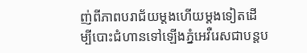ញ់ពីភាពបរាជ័យម្តងហើយម្តងទៀតដើម្បីបោះជំហានទៅឡើងភ្នំអេវឺរេសជាបន្តប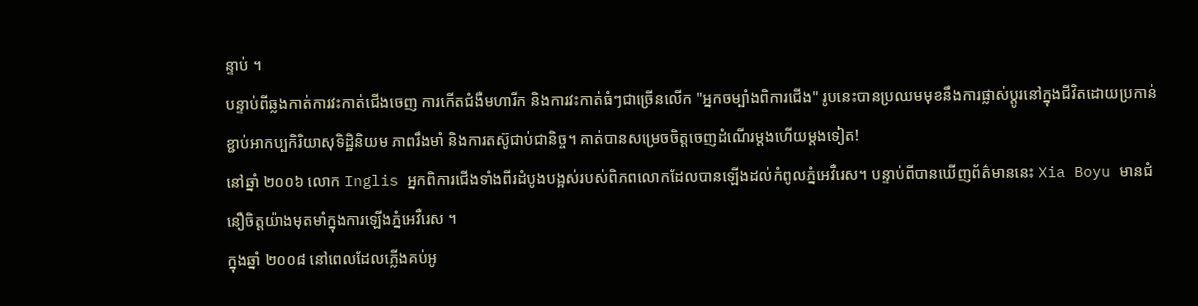ន្ទាប់ ។
បន្ទាប់ពីឆ្លងកាត់ការវះកាត់ជើងចេញ ការកើតជំងឺមហារីក និងការវះកាត់ធំៗជាច្រើនលើក "អ្នកចម្បាំងពិការជើង" រូបនេះបានប្រឈមមុខនឹងការផ្លាស់ប្តូរនៅក្នុងជីវិតដោយប្រកាន់ខ្ជាប់អាកប្បកិរិយាសុទិដ្ឋិនិយម ភាពរឹងមាំ និងការតស៊ូជាប់ជានិច្ច។ គាត់បានសម្រេចចិត្តចេញដំណើរម្តងហើយម្តងទៀត!
នៅឆ្នាំ ២០០៦ លោក Inglis អ្នកពិការជើងទាំងពីរដំបូងបង្អស់របស់ពិភពលោកដែលបានឡើងដល់កំពូលភ្នំអេវឺរេស។ បន្ទាប់ពីបានឃើញព័ត៌មាននេះ Xia Boyu មានជំនឿចិត្តយ៉ាងមុតមាំក្នុងការឡើងភ្នំអេវឺរេស ។
ក្នុងឆ្នាំ ២០០៨ នៅពេលដែលភ្លើងគប់អូ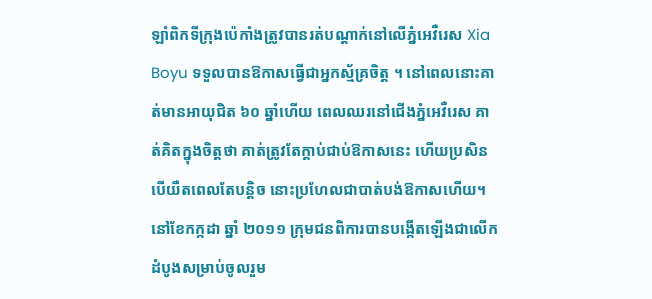ឡាំពិកទីក្រុងប៉េកាំងត្រូវបានរត់បណ្តាក់នៅលើភ្នំអេវឺរេស Xia Boyu ទទួលបានឱកាសធ្វើជាអ្នកស្ម័គ្រចិត្ត ។ នៅពេលនោះគាត់មានអាយុជិត ៦០ ឆ្នាំហើយ ពេលឈរនៅជើងភ្នំអេវឺរេស គាត់គិតក្នុងចិត្តថា គាត់ត្រូវតែក្តាប់ជាប់ឱកាសនេះ ហើយប្រសិនបើយឺតពេលតែបន្តិច នោះប្រហែលជាបាត់បង់ឱកាសហើយ។
នៅខែកក្កដា ឆ្នាំ ២០១១ ក្រុមជនពិការបានបង្កើតឡើងជាលើកដំបូងសម្រាប់ចូលរួម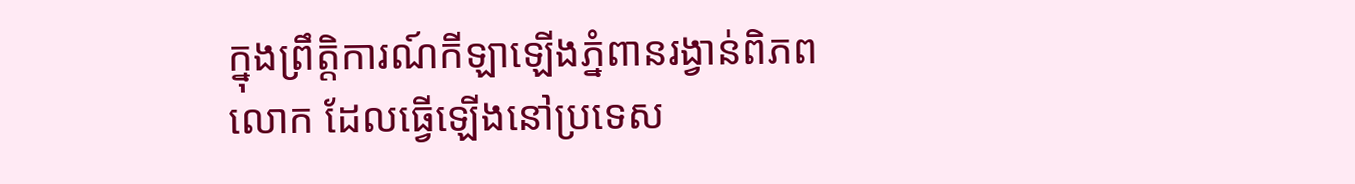ក្នុងព្រឹត្តិការណ៍កីឡាឡើងភ្នំពានរង្វាន់ពិភពលោក ដែលធ្វើឡើងនៅប្រទេស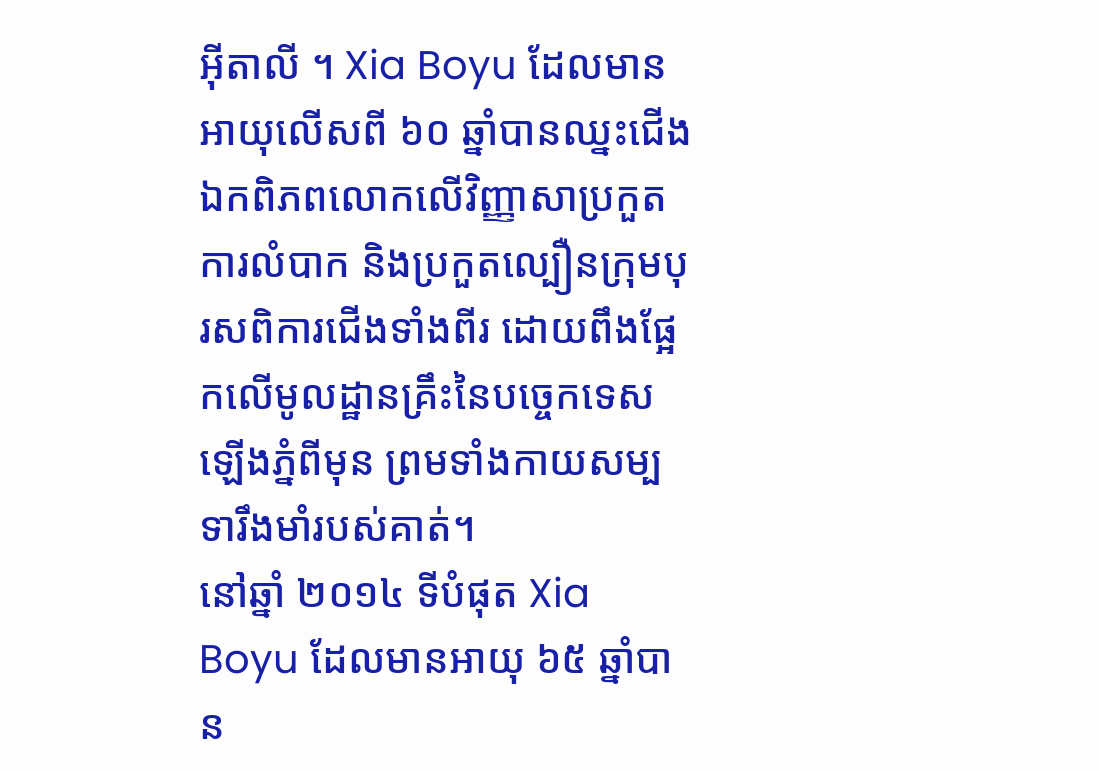អ៊ីតាលី ។ Xia Boyu ដែលមានអាយុលើសពី ៦០ ឆ្នាំបានឈ្នះជើងឯកពិភពលោកលើវិញ្ញាសាប្រកួតការលំបាក និងប្រកួតល្បឿនក្រុមបុរសពិការជើងទាំងពីរ ដោយពឹងផ្អែកលើមូលដ្ឋានគ្រឹះនៃបច្ចេកទេសឡើងភ្នំពីមុន ព្រមទាំងកាយសម្បទារឹងមាំរបស់គាត់។
នៅឆ្នាំ ២០១៤ ទីបំផុត Xia Boyu ដែលមានអាយុ ៦៥ ឆ្នាំបាន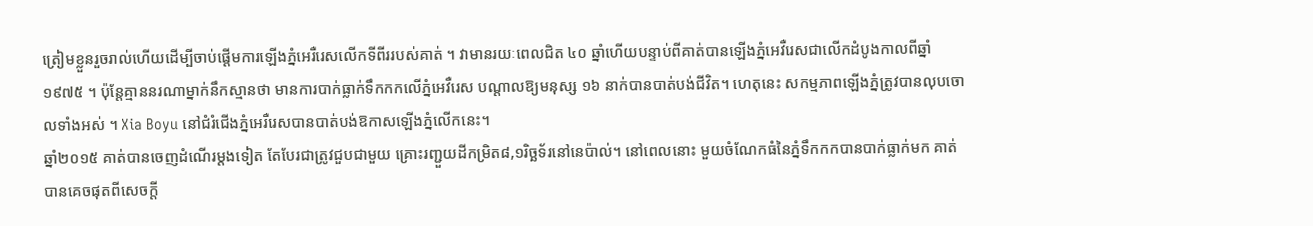ត្រៀមខ្លួនរួចរាល់ហើយដើម្បីចាប់ផ្តើមការឡើងភ្នំអេរឺរេសលើកទីពីររបស់គាត់ ។ វាមានរយៈពេលជិត ៤០ ឆ្នាំហើយបន្ទាប់ពីគាត់បានឡើងភ្នំអេវឺរេសជាលើកដំបូងកាលពីឆ្នាំ ១៩៧៥ ។ ប៉ុន្តែគ្មាននរណាម្នាក់នឹកស្មានថា មានការបាក់ធ្លាក់ទឹកកកលើភ្នំអេវឺរេស បណ្ដាលឱ្យមនុស្ស ១៦ នាក់បានបាត់បង់ជីវិត។ ហេតុនេះ សកម្មភាពឡើងភ្នំត្រូវបានលុបចោលទាំងអស់ ។ Xia Boyu នៅជំរំជើងភ្នំអេរឺរេសបានបាត់បង់ឱកាសឡើងភ្នំលើកនេះ។
ឆ្នាំ២០១៥ គាត់បានចេញដំណើរម្តងទៀត តែបែរជាត្រូវជួបជាមួយ គ្រោះរញ្ជួយដីកម្រិត៨,១រិច្ឆទ័រនៅនេប៉ាល់។ នៅពេលនោះ មួយចំណែកធំនៃភ្នំទឹកកកបានបាក់ធ្លាក់មក គាត់បានគេចផុតពីសេចក្ដី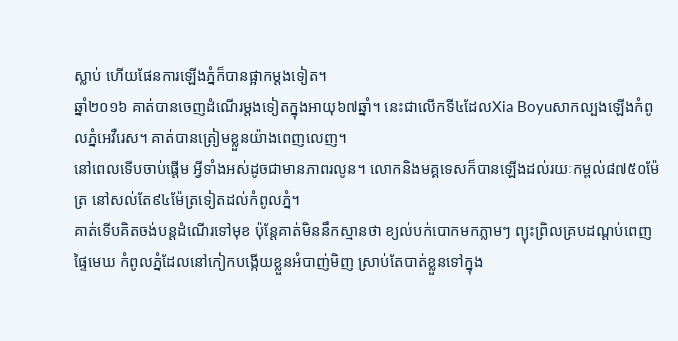ស្លាប់ ហើយផែនការឡើងភ្នំក៏បានផ្អាកម្ដងទៀត។
ឆ្នាំ២០១៦ គាត់បានចេញដំណើរម្តងទៀតក្នុងអាយុ៦៧ឆ្នាំ។ នេះជាលើកទី៤ដែលXia Boyuសាកល្បងឡើងកំពូលភ្នំអេវឺរេស។ គាត់បានត្រៀមខ្លួនយ៉ាងពេញលេញ។
នៅពេលទើបចាប់ផ្តើម អ្វីទាំងអស់ដូចជាមានភាពរលូន។ លោកនិងមគ្គទេសក៏បានឡើងដល់រយៈកម្ពល់៨៧៥០ម៉ែត្រ នៅសល់តែ៩៤ម៉ែត្រទៀតដល់កំពូលភ្នំ។
គាត់ទើបគិតចង់បន្តដំណើរទៅមុខ ប៉ុន្តែគាត់មិននឹកស្មានថា ខ្យល់បក់បោកមកភ្លាមៗ ព្យុះព្រិលគ្របដណ្ដប់ពេញផ្ទៃមេឃ កំពូលភ្នំដែលនៅកៀកបង្កើយខ្លួនអំបាញ់មិញ ស្រាប់តែបាត់ខ្លួនទៅក្នុង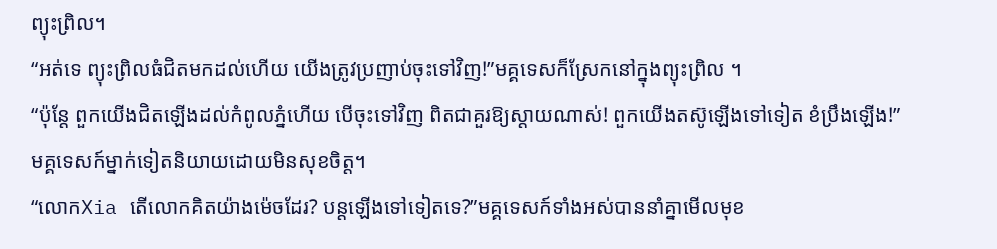ព្យុះព្រិល។
“អត់ទេ ព្យុះព្រិលធំជិតមកដល់ហើយ យើងត្រូវប្រញាប់ចុះទៅវិញ!”មគ្គទេសក៏ស្រែកនៅក្នុងព្យុះព្រិល ។
“ប៉ុន្តែ ពួកយើងជិតឡើងដល់កំពូលភ្នំហើយ បើចុះទៅវិញ ពិតជាគួរឱ្យស្ដាយណាស់! ពួកយើងតស៊ូឡើងទៅទៀត ខំប្រឹងឡើង!”មគ្គទេសក៍ម្នាក់ទៀតនិយាយដោយមិនសុខចិត្ត។
“លោកXia តើលោកគិតយ៉ាងម៉េចដែរ? បន្តឡើងទៅទៀតទេ?”មគ្គទេសក៍ទាំងអស់បាននាំគ្នាមើលមុខ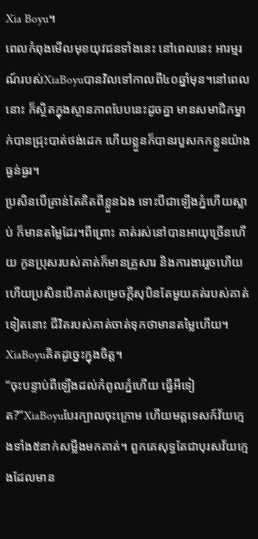Xia Boyu។
ពេលកំពុងមើលមុខយុវជនទាំងនេះ នៅពេលនេះ អារម្មរណ៍របស់XiaBoyuបានវិលទៅកាលពី៤០ឆ្នាំមុន។នៅពេលនោះ ក៏ស្ថិតក្នុងស្ថានភាពបែបនេះដូចគ្នា មានសមាជិកម្នាក់បានជ្រុះបាត់ថង់ដេក ហើយខ្លួនក៏បានរបួសកកខ្លួនយ៉ាងធ្ងន់ធ្ងរ។
ប្រសិនបើគ្រាន់តែគិតពីខ្លួនឯង ទោះបីជាឡើងភ្នំហើយស្លាប់ ក៏មានតម្លៃដែរ។ពីព្រោះ គាត់រស់នៅបានអាយុច្រើនហើយ កូនប្រុសរបស់គាត់ក៏មានគ្រួសារ និងការងាររួចហើយ ហើយប្រសិនបើគាត់សម្រេចក្ដីសុបិនតែមួយគត់របស់គាត់ទៀតនោះ ជីវិតរបស់គាត់ចាត់ទុកថាមានតម្លៃហើយ។ XiaBoyuគិតដូច្នេះក្នុងចិត្ត។
“ចុះបន្ទាប់ពីឡើងដល់កំពូលភ្នំហើយ ធ្វើអីទៀត?”XiaBoyuបែរក្បាលចុះក្រោម ហើយមគ្គទេសក៍វ័យក្មេងទាំង៥នាក់សម្លឹងមកគាត់។ ពួកគេសុទ្ធតែជាបុរសវ័យក្មេងដែលមាន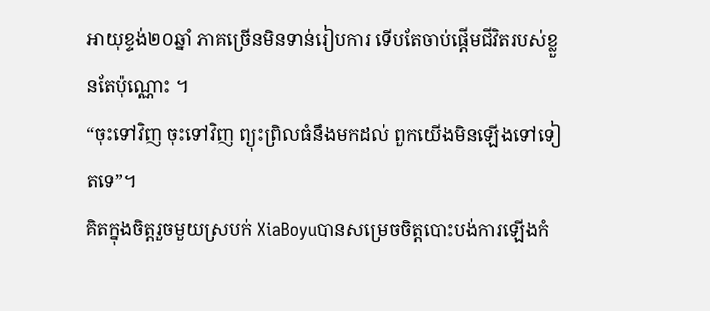អាយុខ្ទង់២០ឆ្នាំ ភាគច្រើនមិនទាន់រៀបការ ទើបតែចាប់ផ្ដើមជីវិតរបស់ខ្លួនតែប៉ុណ្ណោះ ។
“ចុះទៅវិញ ចុះទៅវិញ ព្យុះព្រិលធំនឹងមកដល់ ពួកយើងមិនឡើងទៅទៀតទេ”។
គិតក្នុងចិត្តរួចមួយស្របក់ XiaBoyuបានសម្រេចចិត្តបោះបង់ការឡើងកំ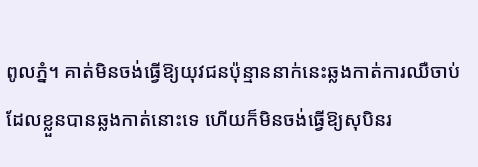ពូលភ្នំ។ គាត់មិនចង់ធ្វើឱ្យយុវជនប៉ុន្មាននាក់នេះឆ្លងកាត់ការឈឺចាប់ដែលខ្លួនបានឆ្លងកាត់នោះទេ ហើយក៏មិនចង់ធ្វើឱ្យសុបិនរ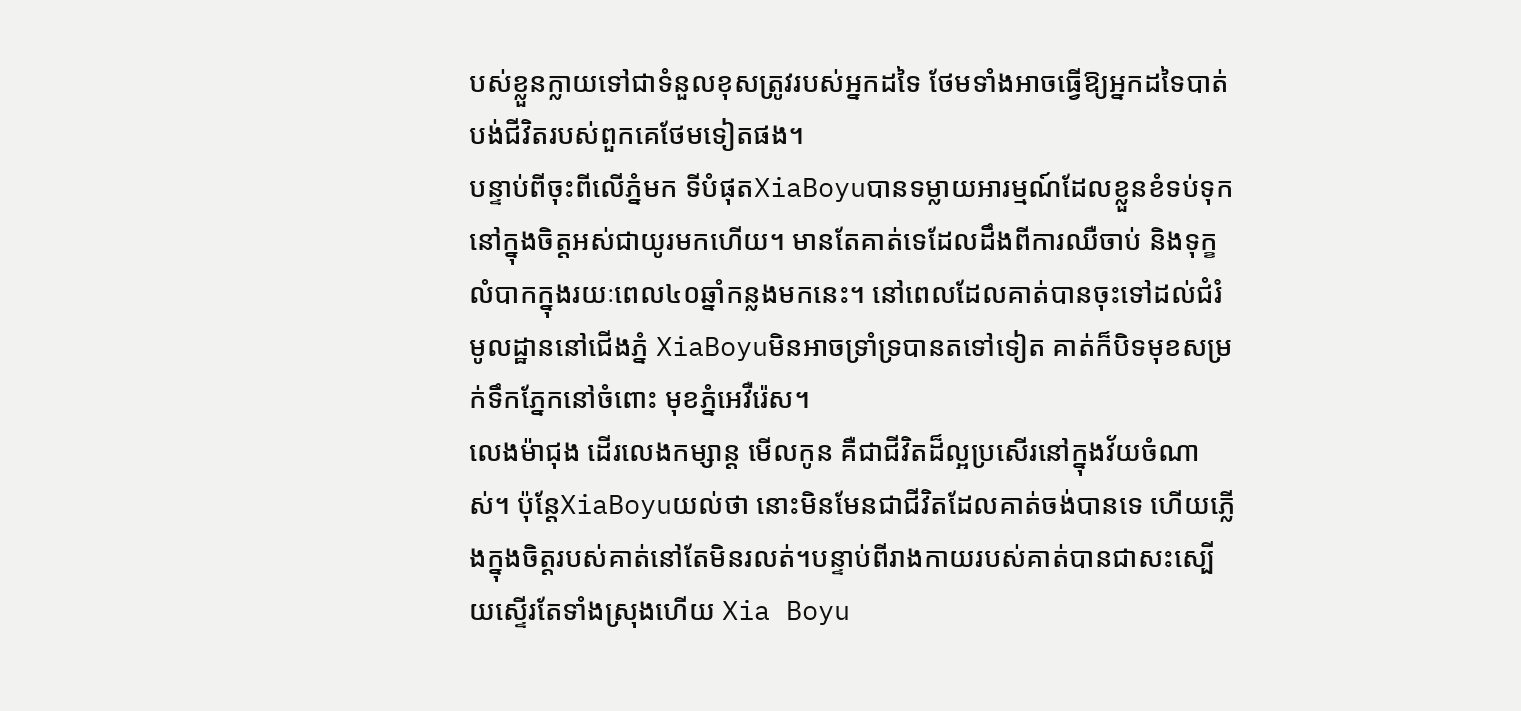បស់ខ្លួនក្លាយទៅជាទំនួលខុសត្រូវរបស់អ្នកដទៃ ថែមទាំងអាចធ្វើឱ្យអ្នកដទៃបាត់បង់ជីវិតរបស់ពួកគេថែមទៀតផង។
បន្ទាប់ពីចុះពីលើភ្នំមក ទីបំផុតXiaBoyuបានទម្លាយអារម្មណ៍ដែលខ្លួនខំទប់ទុកនៅក្នុងចិត្តអស់ជាយូរមកហើយ។ មានតែគាត់ទេដែលដឹងពីការឈឺចាប់ និងទុក្ខលំបាកក្នុងរយៈពេល៤០ឆ្នាំកន្លងមកនេះ។ នៅពេលដែលគាត់បានចុះទៅដល់ជំរំមូលដ្ឋាននៅជើងភ្នំ XiaBoyuមិនអាចទ្រាំទ្របានតទៅទៀត គាត់ក៏បិទមុខសម្រក់ទឹកភ្នែកនៅចំពោះ មុខភ្នំអេវឺរ៉េស។
លេងម៉ាជុង ដើរលេងកម្សាន្ត មើលកូន គឺជាជីវិតដ៏ល្អប្រសើរនៅក្នុងវ័យចំណាស់។ ប៉ុន្តែXiaBoyuយល់ថា នោះមិនមែនជាជីវិតដែលគាត់ចង់បានទេ ហើយភ្លើងក្នុងចិត្តរបស់គាត់នៅតែមិនរលត់។បន្ទាប់ពីរាងកាយរបស់គាត់បានជាសះស្បើយស្ទើរតែទាំងស្រុងហើយ Xia Boyu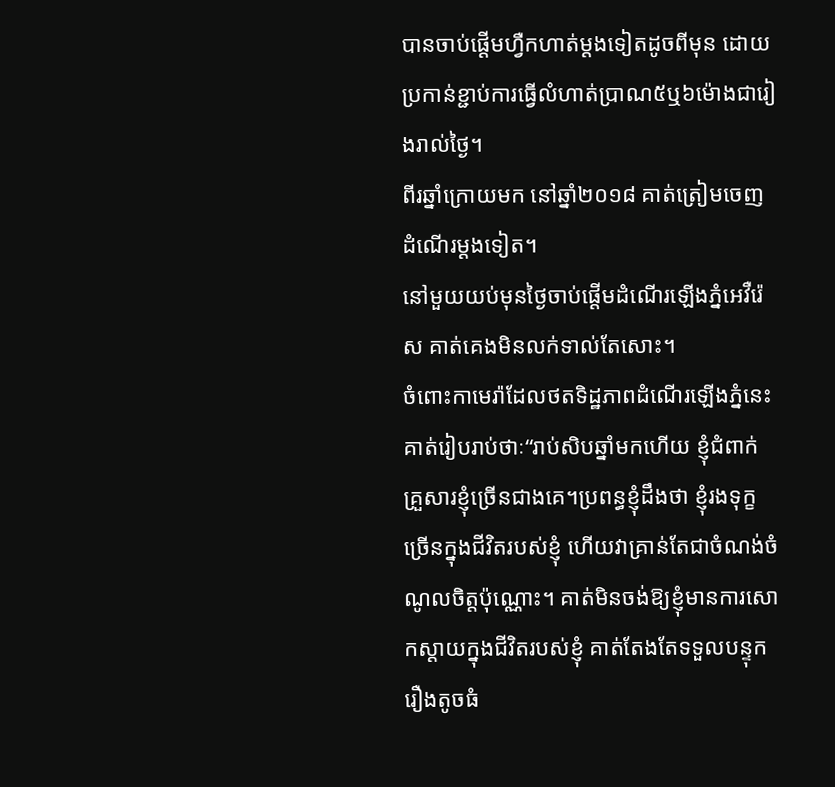បានចាប់ផ្តើមហ្វឺកហាត់ម្តងទៀតដូចពីមុន ដោយប្រកាន់ខ្ជាប់ការធ្វើលំហាត់ប្រាណ៥ឬ៦ម៉ោងជារៀងរាល់ថ្ងៃ។
ពីរឆ្នាំក្រោយមក នៅឆ្នាំ២០១៨ គាត់ត្រៀមចេញដំណើរម្តងទៀត។
នៅមួយយប់មុនថ្ងៃចាប់ផ្ដើមដំណើរឡើងភ្នំអេវឺរ៉េស គាត់គេងមិនលក់ទាល់តែសោះ។
ចំពោះកាមេរ៉ាដែលថតទិដ្ឋភាពដំណើរឡើងភ្នំនេះ គាត់រៀបរាប់ថាៈ“រាប់សិបឆ្នាំមកហើយ ខ្ញុំជំពាក់គ្រួសារខ្ញុំច្រើនជាងគេ។ប្រពន្ធខ្ញុំដឹងថា ខ្ញុំរងទុក្ខច្រើនក្នុងជីវិតរបស់ខ្ញុំ ហើយវាគ្រាន់តែជាចំណង់ចំណូលចិត្តប៉ុណ្ណោះ។ គាត់មិនចង់ឱ្យខ្ញុំមានការសោកស្តាយក្នុងជីវិតរបស់ខ្ញុំ គាត់តែងតែទទួលបន្ទុករឿងតូចធំ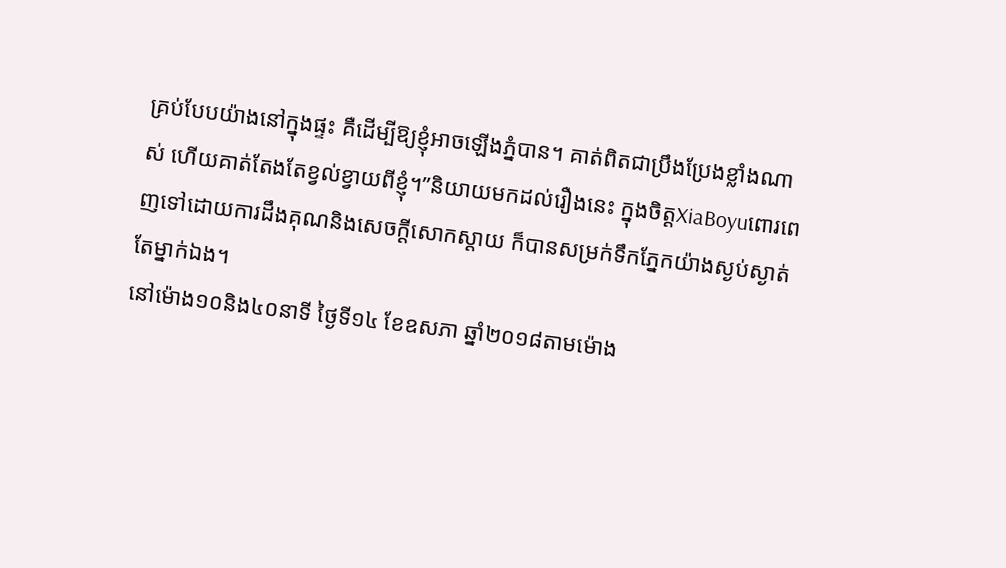គ្រប់បែបយ៉ាងនៅក្នុងផ្ទះ គឺដើម្បីឱ្យខ្ញុំអាចឡើងភ្នំបាន។ គាត់ពិតជាប្រឹងប្រែងខ្លាំងណាស់ ហើយគាត់តែងតែខ្វល់ខ្វាយពីខ្ញុំ។”និយាយមកដល់រឿងនេះ ក្នុងចិត្តXiaBoyuពោរពេញទៅដោយការដឹងគុណនិងសេចក្ដីសោកស្ដាយ ក៏បានសម្រក់ទឹកភ្នែកយ៉ាងស្ងប់ស្ងាត់តែម្នាក់ឯង។
នៅម៉ោង១០និង៤០នាទី ថ្ងៃទី១៤ ខែឧសភា ឆ្នាំ២០១៨តាមម៉ោង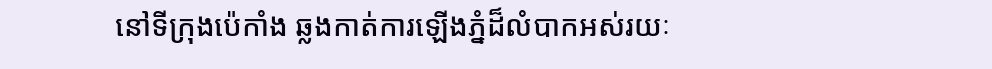នៅទីក្រុងប៉េកាំង ឆ្លងកាត់ការឡើងភ្នំដ៏លំបាកអស់រយៈ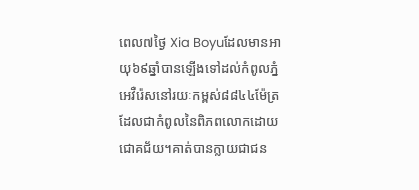ពេល៧ថ្ងៃ Xia Boyuដែលមានអាយុ៦៩ឆ្នាំបានឡើងទៅដល់កំពូលភ្នំអេវឺរ៉េសនៅរយៈកម្ពស់៨៨៤៤ម៉ែត្រដែលជាកំពូលនៃពិភពលោកដោយជោគជ័យ។គាត់បានក្លាយជាជន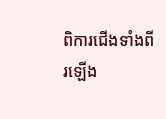ពិការជើងទាំងពីរឡើង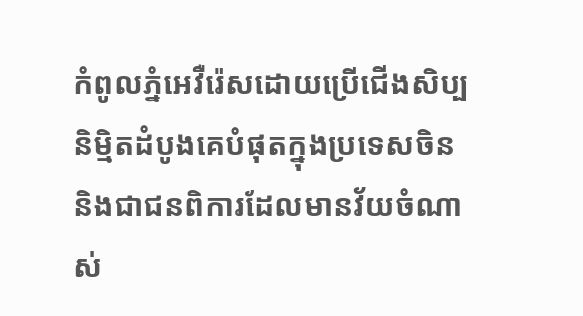កំពូលភ្នំអេវឺរ៉េសដោយប្រើជើងសិប្បនិម្មិតដំបូងគេបំផុតក្នុងប្រទេសចិន និងជាជនពិការដែលមានវ័យចំណាស់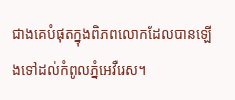ជាងគេបំផុតក្នុងពិភពលោកដែលបានឡើងទៅដល់កំពូលភ្នំអេវឺរេស។